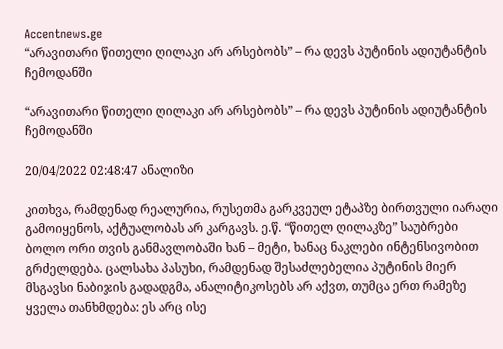Accentnews.ge
“არავითარი წითელი ღილაკი არ არსებობს” – რა დევს პუტინის ადიუტანტის ჩემოდანში

“არავითარი წითელი ღილაკი არ არსებობს” – რა დევს პუტინის ადიუტანტის ჩემოდანში

20/04/2022 02:48:47 ანალიზი

კითხვა, რამდენად რეალურია, რუსეთმა გარკვეულ ეტაპზე ბირთვული იარაღი გამოიყენოს, აქტუალობას არ კარგავს. ე.წ. “წითელ ღილაკზე” საუბრები ბოლო ორი თვის განმავლობაში ხან – მეტი, ხანაც ნაკლები ინტენსივობით გრძელდება. ცალსახა პასუხი, რამდენად შესაძლებელია პუტინის მიერ მსგავსი ნაბიჯის გადადგმა, ანალიტიკოსებს არ აქვთ, თუმცა ერთ რამეზე ყველა თანხმდება: ეს არც ისე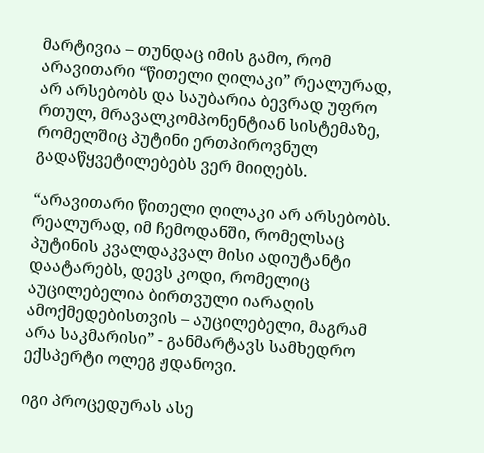მარტივია – თუნდაც იმის გამო, რომ არავითარი “წითელი ღილაკი” რეალურად, არ არსებობს და საუბარია ბევრად უფრო რთულ, მრავალკომპონენტიან სისტემაზე, რომელშიც პუტინი ერთპიროვნულ გადაწყვეტილებებს ვერ მიიღებს.

“არავითარი წითელი ღილაკი არ არსებობს. რეალურად, იმ ჩემოდანში, რომელსაც პუტინის კვალდაკვალ მისი ადიუტანტი დაატარებს, დევს კოდი, რომელიც აუცილებელია ბირთვული იარაღის ამოქმედებისთვის – აუცილებელი, მაგრამ არა საკმარისი” - განმარტავს სამხედრო ექსპერტი ოლეგ ჟდანოვი.

იგი პროცედურას ასე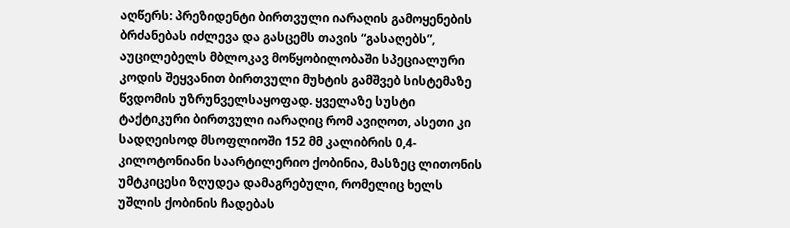აღწერს: პრეზიდენტი ბირთვული იარაღის გამოყენების ბრძანებას იძლევა და გასცემს თავის “გასაღებს”, აუცილებელს მბლოკავ მოწყობილობაში სპეციალური კოდის შეყვანით ბირთვული მუხტის გამშვებ სისტემაზე წვდომის უზრუნველსაყოფად. ყველაზე სუსტი ტაქტიკური ბირთვული იარაღიც რომ ავიღოთ, ასეთი კი სადღეისოდ მსოფლიოში 152 მმ კალიბრის 0,4-კილოტონიანი საარტილერიო ქობინია, მასზეც ლითონის უმტკიცესი ზღუდეა დამაგრებული, რომელიც ხელს უშლის ქობინის ჩადებას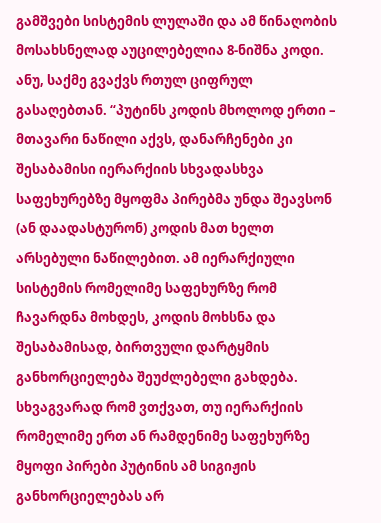გამშვები სისტემის ლულაში და ამ წინაღობის მოსახსნელად აუცილებელია 8-ნიშნა კოდი. ანუ, საქმე გვაქვს რთულ ციფრულ გასაღებთან. “პუტინს კოდის მხოლოდ ერთი – მთავარი ნაწილი აქვს, დანარჩენები კი შესაბამისი იერარქიის სხვადასხვა საფეხურებზე მყოფმა პირებმა უნდა შეავსონ (ან დაადასტურონ) კოდის მათ ხელთ არსებული ნაწილებით. ამ იერარქიული სისტემის რომელიმე საფეხურზე რომ ჩავარდნა მოხდეს, კოდის მოხსნა და შესაბამისად, ბირთვული დარტყმის განხორციელება შეუძლებელი გახდება. სხვაგვარად რომ ვთქვათ, თუ იერარქიის რომელიმე ერთ ან რამდენიმე საფეხურზე მყოფი პირები პუტინის ამ სიგიჟის განხორციელებას არ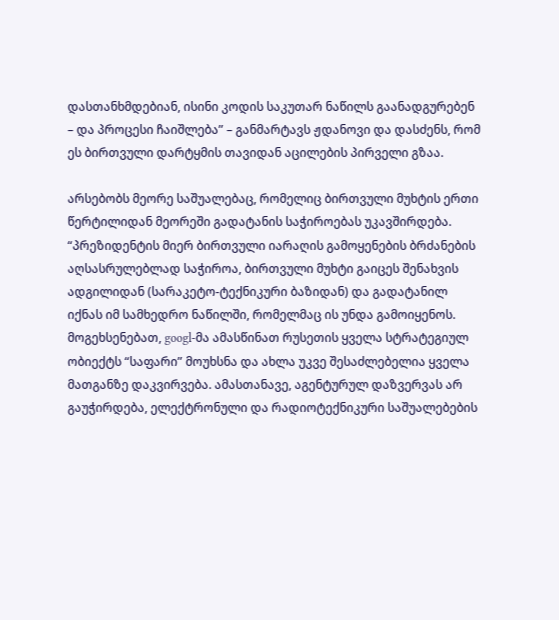დასთანხმდებიან, ისინი კოდის საკუთარ ნაწილს გაანადგურებენ – და პროცესი ჩაიშლება” – განმარტავს ჟდანოვი და დასძენს, რომ ეს ბირთვული დარტყმის თავიდან აცილების პირველი გზაა.

არსებობს მეორე საშუალებაც, რომელიც ბირთვული მუხტის ერთი წერტილიდან მეორეში გადატანის საჭიროებას უკავშირდება. “პრეზიდენტის მიერ ბირთვული იარაღის გამოყენების ბრძანების აღსასრულებლად საჭიროა, ბირთვული მუხტი გაიცეს შენახვის ადგილიდან (სარაკეტო-ტექნიკური ბაზიდან) და გადატანილ იქნას იმ სამხედრო ნაწილში, რომელმაც ის უნდა გამოიყენოს. მოგეხსენებათ, googl-მა ამასწინათ რუსეთის ყველა სტრატეგიულ ობიექტს “საფარი” მოუხსნა და ახლა უკვე შესაძლებელია ყველა მათგანზე დაკვირვება. ამასთანავე, აგენტურულ დაზვერვას არ გაუჭირდება, ელექტრონული და რადიოტექნიკური საშუალებების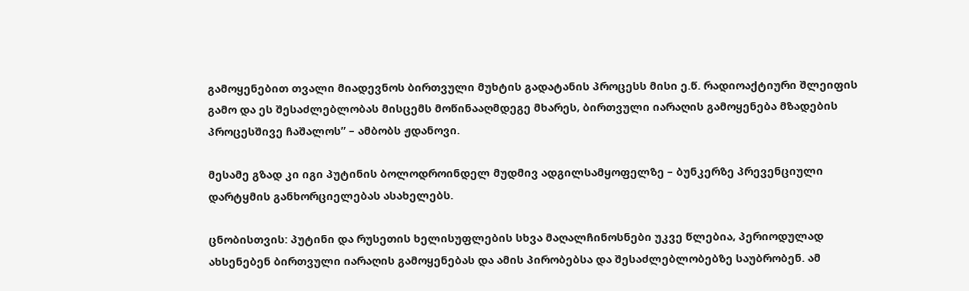გამოყენებით თვალი მიადევნოს ბირთვული მუხტის გადატანის პროცესს მისი ე.წ. რადიოაქტიური შლეიფის გამო და ეს შესაძლებლობას მისცემს მოწინააღმდეგე მხარეს, ბირთვული იარაღის გამოყენება მზადების პროცესშივე ჩაშალოს” – ამბობს ჟდანოვი.

მესამე გზად კი იგი პუტინის ბოლოდროინდელ მუდმივ ადგილსამყოფელზე – ბუნკერზე პრევენციული დარტყმის განხორციელებას ასახელებს.

ცნობისთვის: პუტინი და რუსეთის ხელისუფლების სხვა მაღალჩინოსნები უკვე წლებია, პერიოდულად ახსენებენ ბირთვული იარაღის გამოყენებას და ამის პირობებსა და შესაძლებლობებზე საუბრობენ. ამ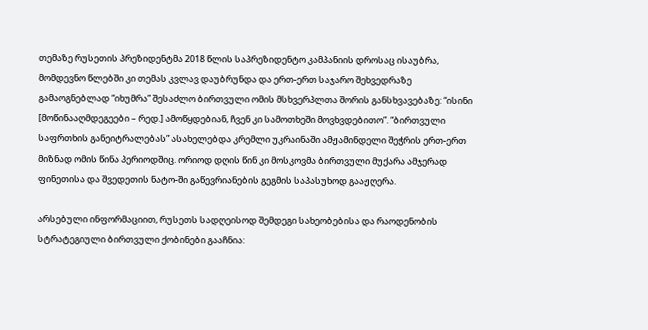თემაზე რუსეთის პრეზიდენტმა 2018 წლის საპრეზიდენტო კამპანიის დროსაც ისაუბრა, მომდევნო წლებში კი თემას კვლავ დაუბრუნდა და ერთ-ერთ საჯარო შეხვედრაზე გამაოგნებლად “იხუმრა” შესაძლო ბირთვული ომის მსხვერპლთა შორის განსხვავებაზე: “ისინი [მოწინააღმდეგეები – რედ.] ამოწყდებიან, ჩვენ კი სამოთხეში მოვხვდებითო”. “ბირთვული საფრთხის განეიტრალებას” ასახელებდა კრემლი უკრაინაში ამჟამინდელი შეჭრის ერთ-ერთ მიზნად ომის წინა პერიოდშიც. ორიოდ დღის წინ კი მოსკოვმა ბირთვული მუქარა ამჯერად ფინეთისა და შვედეთის ნატო-ში გაწევრიანების გეგმის საპასუხოდ გააჟღერა.

არსებული ინფორმაციით, რუსეთს სადღეისოდ შემდეგი სახეობებისა და რაოდენობის სტრატეგიული ბირთვული ქობინები გააჩნია: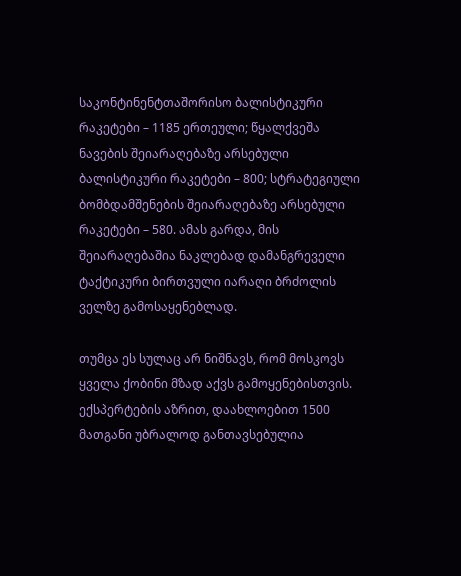საკონტინენტთაშორისო ბალისტიკური რაკეტები – 1185 ერთეული; წყალქვეშა ნავების შეიარაღებაზე არსებული ბალისტიკური რაკეტები – 800; სტრატეგიული ბომბდამშენების შეიარაღებაზე არსებული რაკეტები – 580. ამას გარდა, მის შეიარაღებაშია ნაკლებად დამანგრეველი ტაქტიკური ბირთვული იარაღი ბრძოლის ველზე გამოსაყენებლად.

თუმცა ეს სულაც არ ნიშნავს, რომ მოსკოვს ყველა ქობინი მზად აქვს გამოყენებისთვის. ექსპერტების აზრით, დაახლოებით 1500 მათგანი უბრალოდ განთავსებულია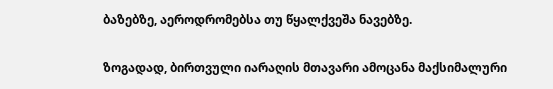ბაზებზე, აეროდრომებსა თუ წყალქვეშა ნავებზე.

ზოგადად, ბირთვული იარაღის მთავარი ამოცანა მაქსიმალური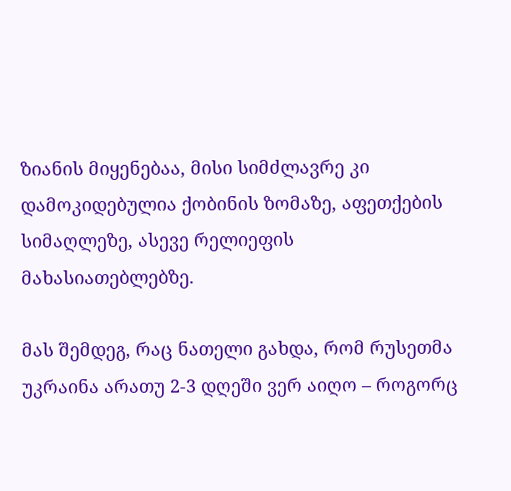ზიანის მიყენებაა, მისი სიმძლავრე კი დამოკიდებულია ქობინის ზომაზე, აფეთქების სიმაღლეზე, ასევე რელიეფის მახასიათებლებზე.

მას შემდეგ, რაც ნათელი გახდა, რომ რუსეთმა უკრაინა არათუ 2-3 დღეში ვერ აიღო – როგორც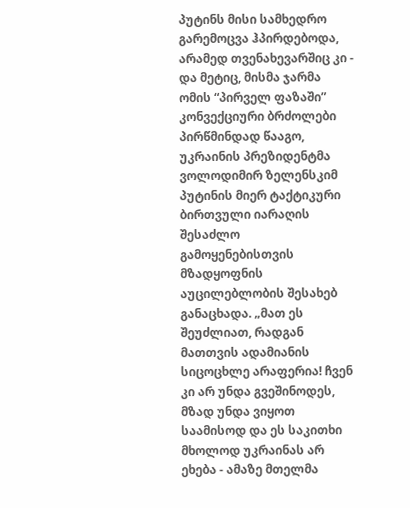პუტინს მისი სამხედრო გარემოცვა ჰპირდებოდა, არამედ თვენახევარშიც კი - და მეტიც, მისმა ჯარმა ომის “პირველ ფაზაში” კონვექციური ბრძოლები პირწმინდად წააგო, უკრაინის პრეზიდენტმა ვოლოდიმირ ზელენსკიმ პუტინის მიერ ტაქტიკური ბირთვული იარაღის შესაძლო გამოყენებისთვის მზადყოფნის აუცილებლობის შესახებ განაცხადა. „მათ ეს შეუძლიათ, რადგან მათთვის ადამიანის სიცოცხლე არაფერია! ჩვენ კი არ უნდა გვეშინოდეს, მზად უნდა ვიყოთ საამისოდ და ეს საკითხი მხოლოდ უკრაინას არ ეხება - ამაზე მთელმა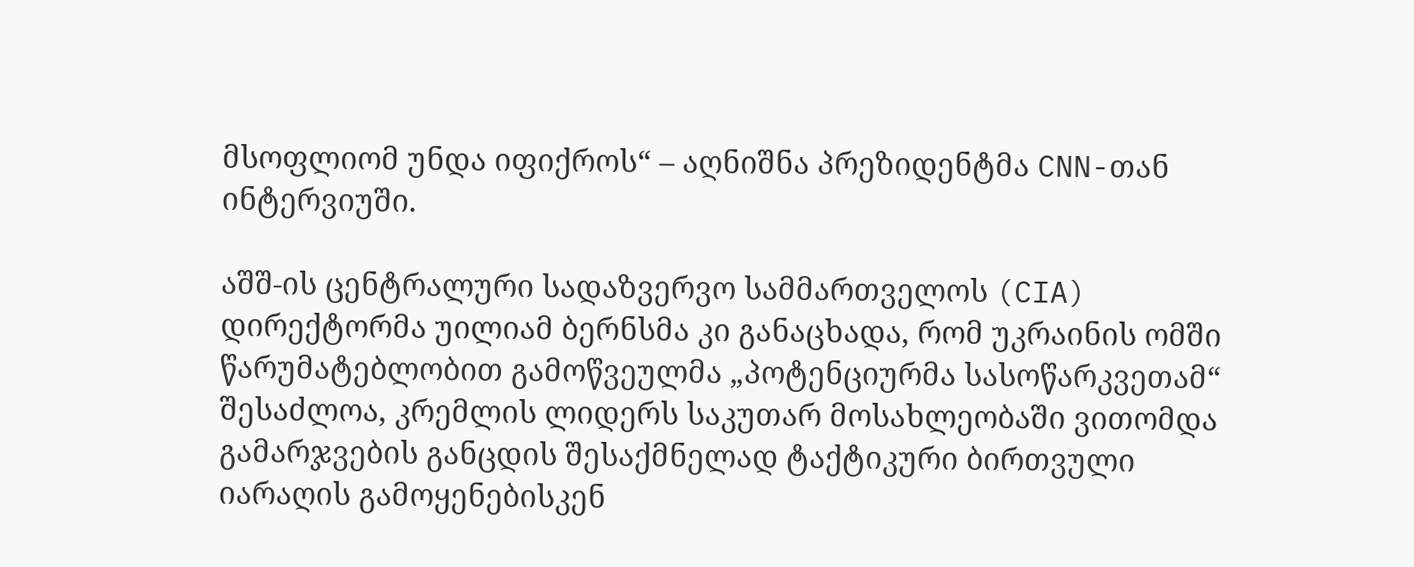მსოფლიომ უნდა იფიქროს“ – აღნიშნა პრეზიდენტმა CNN-თან ინტერვიუში.

აშშ-ის ცენტრალური სადაზვერვო სამმართველოს (CIA) დირექტორმა უილიამ ბერნსმა კი განაცხადა, რომ უკრაინის ომში წარუმატებლობით გამოწვეულმა „პოტენციურმა სასოწარკვეთამ“ შესაძლოა, კრემლის ლიდერს საკუთარ მოსახლეობაში ვითომდა გამარჯვების განცდის შესაქმნელად ტაქტიკური ბირთვული იარაღის გამოყენებისკენ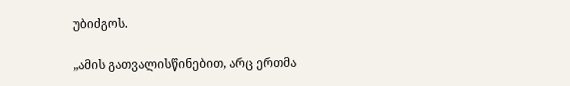უბიძგოს.

„ამის გათვალისწინებით, არც ერთმა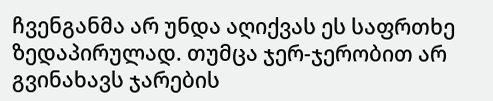ჩვენგანმა არ უნდა აღიქვას ეს საფრთხე ზედაპირულად. თუმცა ჯერ-ჯერობით არ გვინახავს ჯარების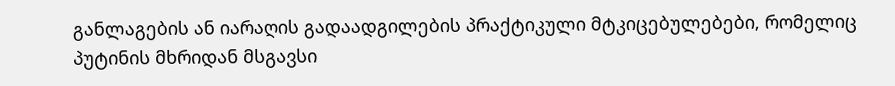განლაგების ან იარაღის გადაადგილების პრაქტიკული მტკიცებულებები, რომელიც პუტინის მხრიდან მსგავსი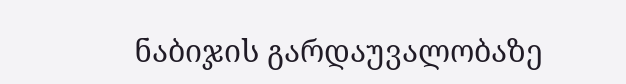ნაბიჯის გარდაუვალობაზე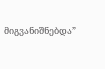მიგვანიშნებდა”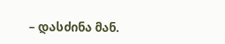– დასძინა მან.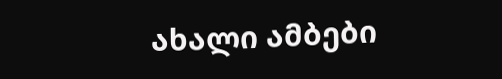ახალი ამბები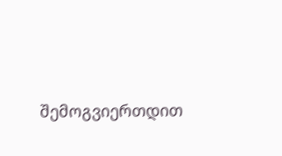შემოგვიერთდით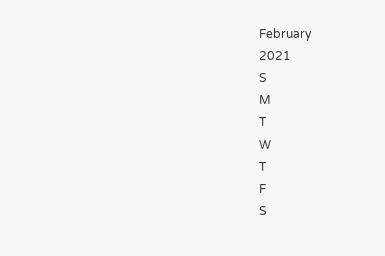February
2021
S
M
T
W
T
F
S